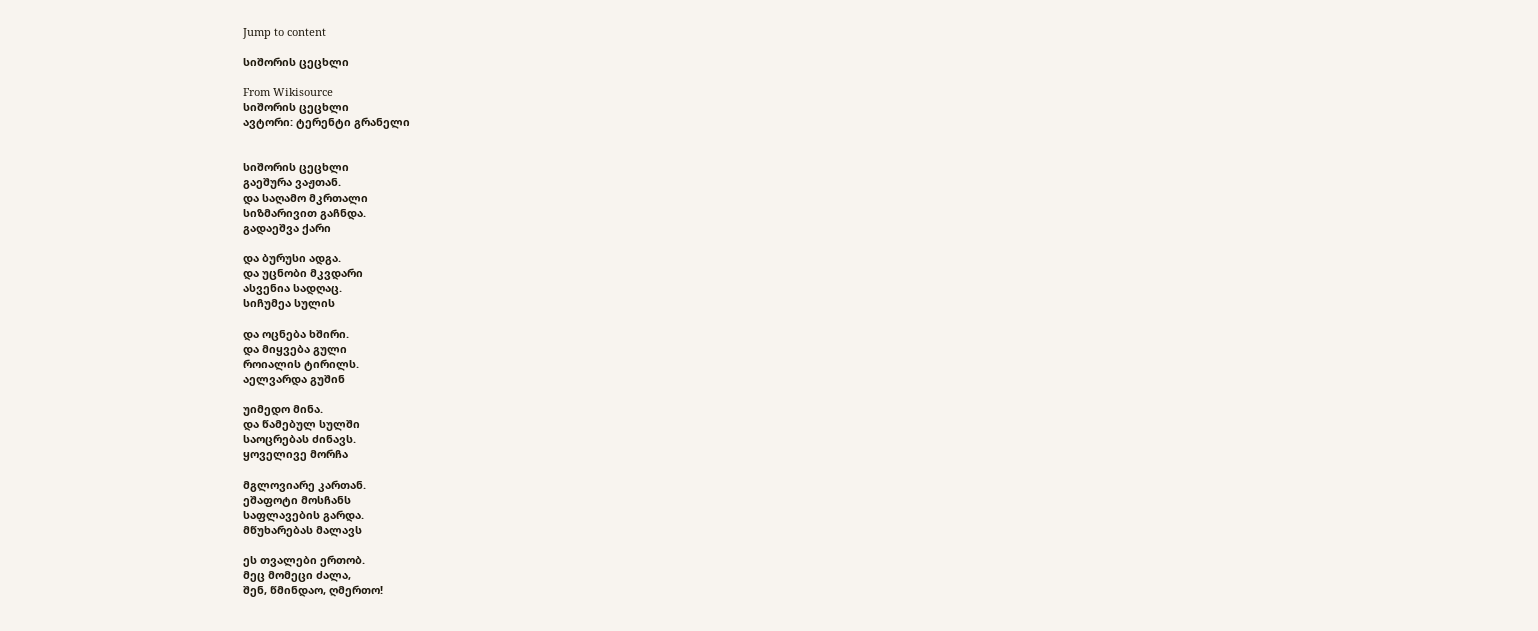Jump to content

სიშორის ცეცხლი

From Wikisource
სიშორის ცეცხლი
ავტორი: ტერენტი გრანელი


სიშორის ცეცხლი
გაეშურა ვაჟთან.
და საღამო მკრთალი
სიზმარივით გაჩნდა.
გადაეშვა ქარი

და ბურუსი ადგა.
და უცნობი მკვდარი
ასვენია სადღაც.
სიჩუმეა სულის

და ოცნება ხშირი.
და მიყვება გული
როიალის ტირილს.
აელვარდა გუშინ

უიმედო მინა.
და წამებულ სულში
საოცრებას ძინავს.
ყოველივე მორჩა

მგლოვიარე კართან.
ეშაფოტი მოსჩანს
საფლავების გარდა.
მწუხარებას მალავს

ეს თვალები ერთობ.
მეც მომეცი ძალა,
შენ, წმინდაო, ღმერთო!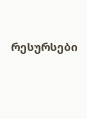რესურსები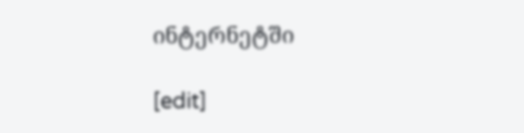ინტერნეტში

[edit]